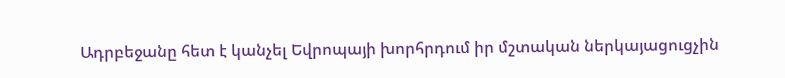Ադրբեջանը հետ է կանչել Եվրոպայի խորհրդում իր մշտական ներկայացուցչին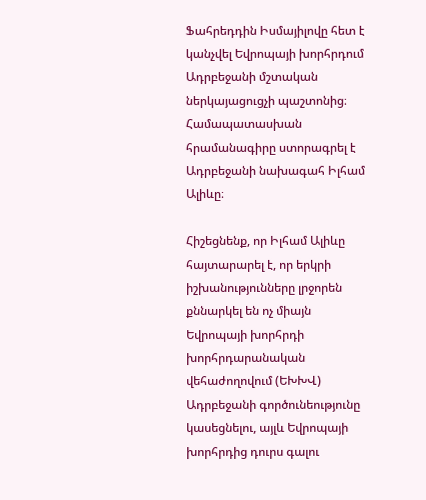Ֆահրեդդին Իսմայիլովը հետ է կանչվել Եվրոպայի խորհրդում Ադրբեջանի մշտական ներկայացուցչի պաշտոնից։ Համապատասխան հրամանագիրը ստորագրել է Ադրբեջանի նախագահ Իլհամ Ալիևը։

Հիշեցնենք, որ Իլհամ Ալիևը հայտարարել է, որ երկրի իշխանությունները լրջորեն քննարկել են ոչ միայն Եվրոպայի խորհրդի խորհրդարանական վեհաժողովում (ԵԽԽՎ) Ադրբեջանի գործունեությունը կասեցնելու, այլև Եվրոպայի խորհրդից դուրս գալու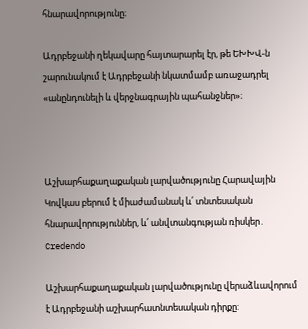հնարավորությունը։

Ադրբեջանի ղեկավարը հայտարարել էր, թե ԵԽԽՎ-ն շարունակում է Ադրբեջանի նկատմամբ առաջադրել «անընդունելի և վերջնագրային պահանջներ»։



Աշխարհաքաղաքական լարվածությունը Հարավային Կովկաս բերում է միաժամանակ և՛ տնտեսական հնարավորություններ, և՛ անվտանգության ռիսկեր․ Credendo

Աշխարհաքաղաքական լարվածությունը վերաձևավորում է Ադրբեջանի աշխարհատնտեսական դիրքը: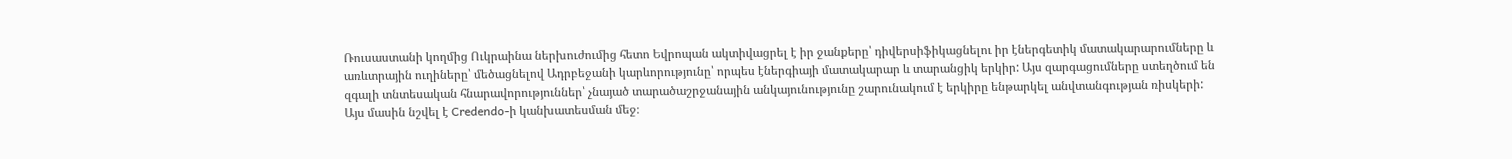Ռուսաստանի կողմից Ուկրաինա ներխուժումից հետո Եվրոպան ակտիվացրել է իր ջանքերը՝ դիվերսիֆիկացնելու իր էներգետիկ մատակարարումները և առևտրային ուղիները՝ մեծացնելով Ադրբեջանի կարևորությունը՝ որպես էներգիայի մատակարար և տարանցիկ երկիր: Այս զարգացումները ստեղծում են զգալի տնտեսական հնարավորություններ՝ չնայած տարածաշրջանային անկայունությունը շարունակում է երկիրը ենթարկել անվտանգության ռիսկերի: Այս մասին նշվել է Credendo-ի կանխատեսման մեջ։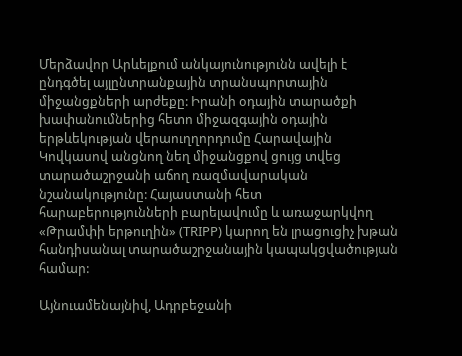Մերձավոր Արևելքում անկայունությունն ավելի է ընդգծել այլընտրանքային տրանսպորտային միջանցքների արժեքը: Իրանի օդային տարածքի խափանումներից հետո միջազգային օդային երթևեկության վերաուղղորդումը Հարավային Կովկասով անցնող նեղ միջանցքով ցույց տվեց տարածաշրջանի աճող ռազմավարական նշանակությունը: Հայաստանի հետ հարաբերությունների բարելավումը և առաջարկվող «Թրամփի երթուղին» (TRIPP) կարող են լրացուցիչ խթան հանդիսանալ տարածաշրջանային կապակցվածության համար:

Այնուամենայնիվ, Ադրբեջանի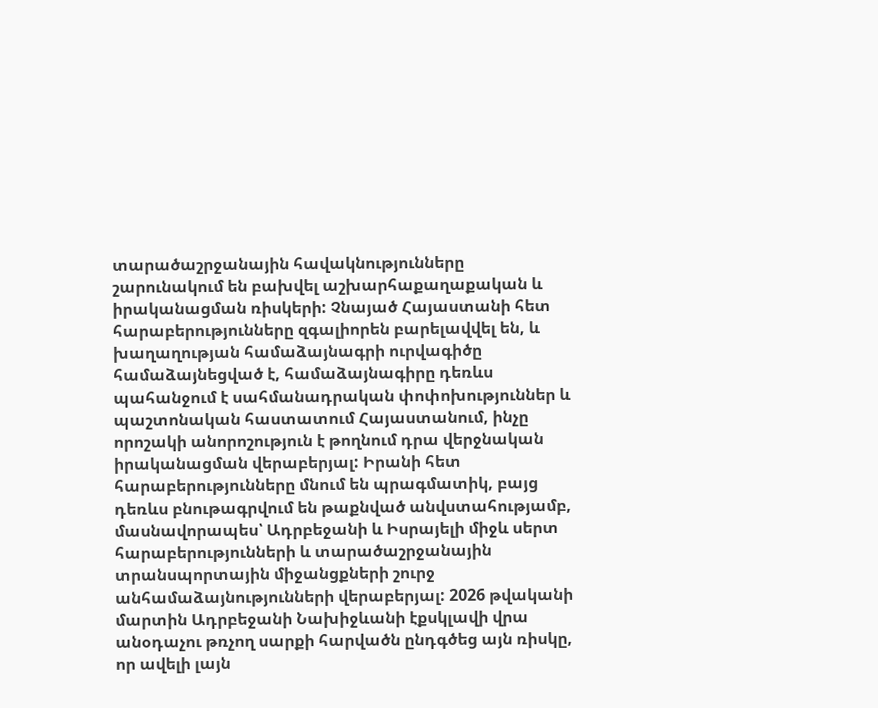տարածաշրջանային հավակնությունները շարունակում են բախվել աշխարհաքաղաքական և իրականացման ռիսկերի: Չնայած Հայաստանի հետ հարաբերությունները զգալիորեն բարելավվել են, և խաղաղության համաձայնագրի ուրվագիծը համաձայնեցված է, համաձայնագիրը դեռևս պահանջում է սահմանադրական փոփոխություններ և պաշտոնական հաստատում Հայաստանում, ինչը որոշակի անորոշություն է թողնում դրա վերջնական իրականացման վերաբերյալ: Իրանի հետ հարաբերությունները մնում են պրագմատիկ, բայց դեռևս բնութագրվում են թաքնված անվստահությամբ, մասնավորապես՝ Ադրբեջանի և Իսրայելի միջև սերտ հարաբերությունների և տարածաշրջանային տրանսպորտային միջանցքների շուրջ անհամաձայնությունների վերաբերյալ: 2026 թվականի մարտին Ադրբեջանի Նախիջևանի էքսկլավի վրա անօդաչու թռչող սարքի հարվածն ընդգծեց այն ռիսկը, որ ավելի լայն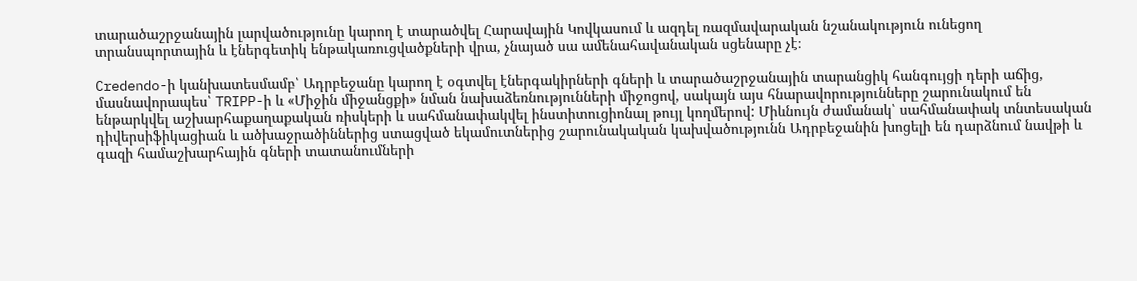տարածաշրջանային լարվածությունը կարող է տարածվել Հարավային Կովկասում և ազդել ռազմավարական նշանակություն ունեցող տրանսպորտային և էներգետիկ ենթակառուցվածքների վրա, չնայած սա ամենահավանական սցենարը չէ։

Credendo-ի կանխատեսմամբ՝ Ադրբեջանը կարող է օգտվել էներգակիրների գների և տարածաշրջանային տարանցիկ հանգույցի դերի աճից, մասնավորապես՝ TRIPP-ի և «Միջին միջանցքի» նման նախաձեռնությունների միջոցով, սակայն այս հնարավորությունները շարունակում են ենթարկվել աշխարհաքաղաքական ռիսկերի և սահմանափակվել ինստիտուցիոնալ թույլ կողմերով: Միևնույն ժամանակ՝ սահմանափակ տնտեսական դիվերսիֆիկացիան և ածխաջրածիններից ստացված եկամուտներից շարունակական կախվածությունն Ադրբեջանին խոցելի են դարձնում նավթի և գազի համաշխարհային գների տատանումների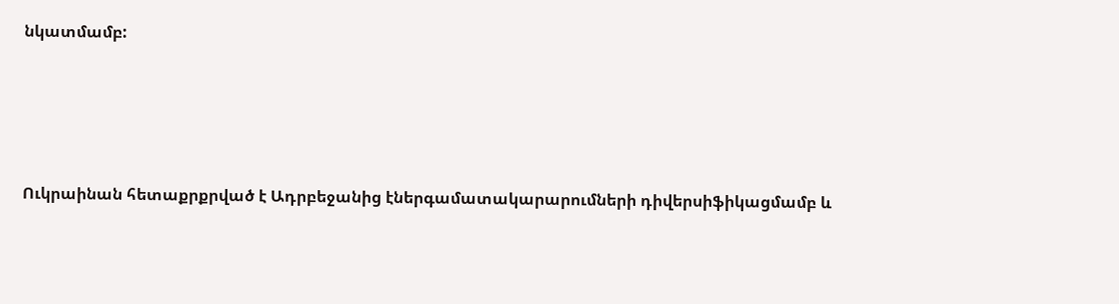նկատմամբ:





Ուկրաինան հետաքրքրված է Ադրբեջանից էներգամատակարարումների դիվերսիֆիկացմամբ և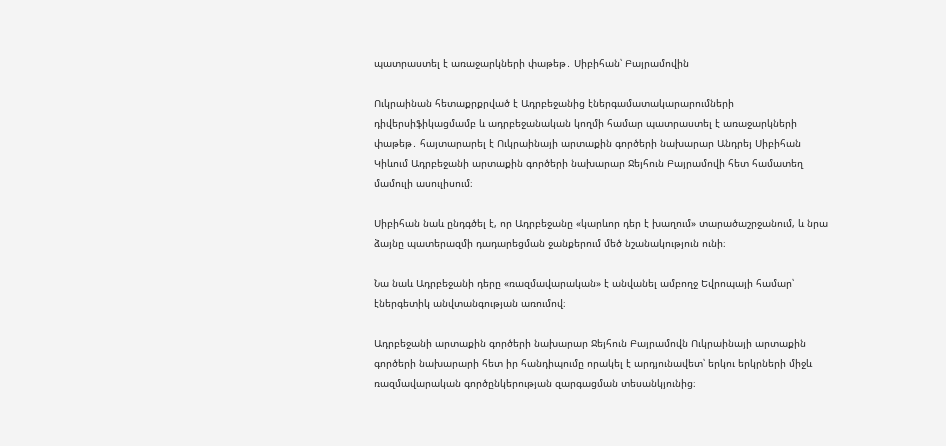պատրաստել է առաջարկների փաթեթ․ Սիբիհան՝ Բայրամովին

Ուկրաինան հետաքրքրված է Ադրբեջանից էներգամատակարարումների դիվերսիֆիկացմամբ և ադրբեջանական կողմի համար պատրաստել է առաջարկների փաթեթ․ հայտարարել է Ուկրաինայի արտաքին գործերի նախարար Անդրեյ Սիբիհան Կիևում Ադրբեջանի արտաքին գործերի նախարար Ջեյհուն Բայրամովի հետ համատեղ մամուլի ասուլիսում։

Սիբիհան նաև ընդգծել է, որ Ադրբեջանը «կարևոր դեր է խաղում» տարածաշրջանում, և նրա ձայնը պատերազմի դադարեցման ջանքերում մեծ նշանակություն ունի։

Նա նաև Ադրբեջանի դերը «ռազմավարական» է անվանել ամբողջ Եվրոպայի համար՝ էներգետիկ անվտանգության առումով։

Ադրբեջանի արտաքին գործերի նախարար Ջեյհուն Բայրամովն Ուկրաինայի արտաքին գործերի նախարարի հետ իր հանդիպումը որակել է արդյունավետ՝ երկու երկրների միջև ռազմավարական գործընկերության զարգացման տեսանկյունից։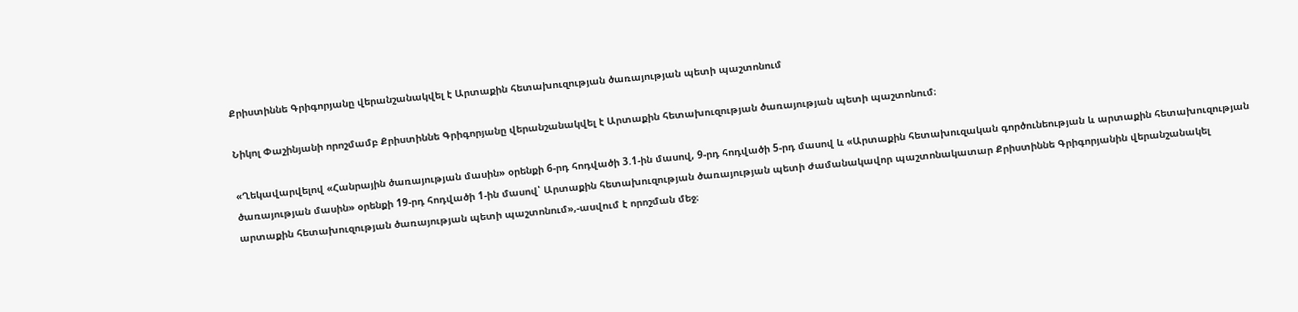Քրիստիննե Գրիգորյանը վերանշանակվել է Արտաքին հետախուզության ծառայության պետի պաշտոնում

Նիկոլ Փաշինյանի որոշմամբ Քրիստիննե Գրիգորյանը վերանշանակվել է Արտաքին հետախուզության ծառայության պետի պաշտոնում։

«Ղեկավարվելով «Հանրային ծառայության մասին» օրենքի 6-րդ հոդվածի 3.1-ին մասով, 9-րդ հոդվածի 5-րդ մասով և «Արտաքին հետախուզական գործունեության և արտաքին հետախուզության ծառայության մասին» օրենքի 19-րդ հոդվածի 1-ին մասով՝ Արտաքին հետախուզության ծառայության պետի ժամանակավոր պաշտոնակատար Քրիստիննե Գրիգորյանին վերանշանակել արտաքին հետախուզության ծառայության պետի պաշտոնում»,-ասվում է որոշման մեջ։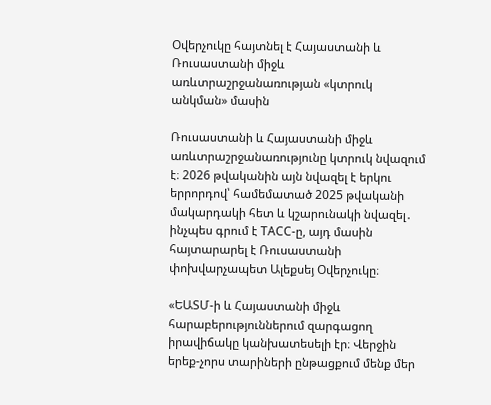Օվերչուկը հայտնել է Հայաստանի և Ռուսաստանի միջև առևտրաշրջանառության «կտրուկ անկման» մասին

Ռուսաստանի և Հայաստանի միջև առևտրաշրջանառությունը կտրուկ նվազում է։ 2026 թվականին այն նվազել է երկու երրորդով՝ համեմատած 2025 թվականի մակարդակի հետ և կշարունակի նվազել․ ինչպես գրում է ТАСС-ը, այդ մասին հայտարարել է Ռուսաստանի փոխվարչապետ Ալեքսեյ Օվերչուկը։

«ԵԱՏՄ-ի և Հայաստանի միջև հարաբերություններում զարգացող իրավիճակը կանխատեսելի էր։ Վերջին երեք-չորս տարիների ընթացքում մենք մեր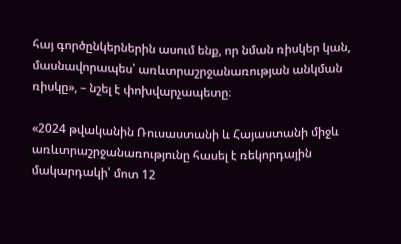հայ գործընկերներին ասում ենք, որ նման ռիսկեր կան, մասնավորապես՝ առևտրաշրջանառության անկման ռիսկը», – նշել է փոխվարչապետը։

«2024 թվականին Ռուսաստանի և Հայաստանի միջև առևտրաշրջանառությունը հասել է ռեկորդային մակարդակի՝ մոտ 12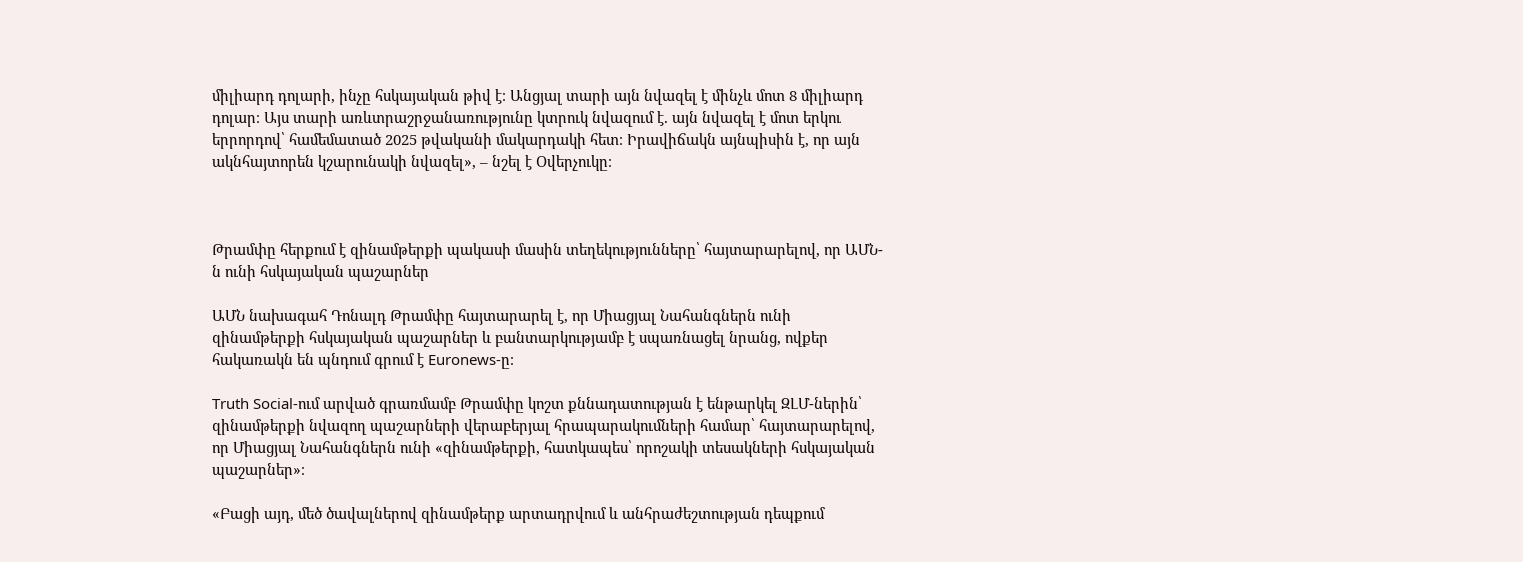միլիարդ դոլարի, ինչը հսկայական թիվ է։ Անցյալ տարի այն նվազել է մինչև մոտ 8 միլիարդ դոլար։ Այս տարի առևտրաշրջանառությունը կտրուկ նվազում է. այն նվազել է մոտ երկու երրորդով՝ համեմատած 2025 թվականի մակարդակի հետ։ Իրավիճակն այնպիսին է, որ այն ակնհայտորեն կշարունակի նվազել», – նշել է Օվերչուկը։



Թրամփը հերքում է զինամթերքի պակասի մասին տեղեկությունները՝ հայտարարելով, որ ԱՄՆ-ն ունի հսկայական պաշարներ

ԱՄՆ նախագահ Դոնալդ Թրամփը հայտարարել է, որ Միացյալ Նահանգներն ունի զինամթերքի հսկայական պաշարներ և բանտարկությամբ է սպառնացել նրանց, ովքեր հակառակն են պնդում գրում է Euronews-ը։

Truth Social-ում արված գրառմամբ Թրամփը կոշտ քննադատության է ենթարկել ԶԼՄ-ներին՝ զինամթերքի նվազող պաշարների վերաբերյալ հրապարակումների համար՝ հայտարարելով, որ Միացյալ Նահանգներն ունի «զինամթերքի, հատկապես՝ որոշակի տեսակների հսկայական պաշարներ»։

«Բացի այդ, մեծ ծավալներով զինամթերք արտադրվում և անհրաժեշտության դեպքում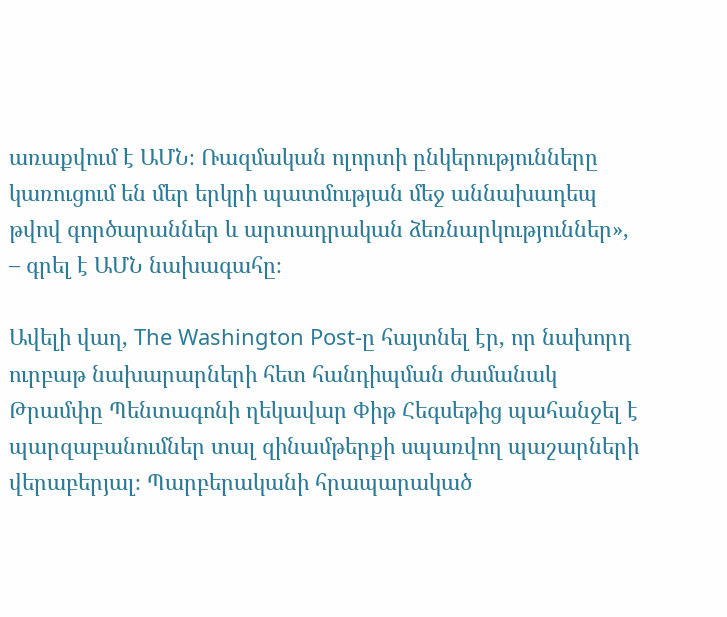առաքվում է ԱՄՆ։ Ռազմական ոլորտի ընկերությունները կառուցում են մեր երկրի պատմության մեջ աննախադեպ թվով գործարաններ և արտադրական ձեռնարկություններ», – գրել է ԱՄՆ նախագահը։

Ավելի վաղ, The Washington Post-ը հայտնել էր, որ նախորդ ուրբաթ նախարարների հետ հանդիպման ժամանակ Թրամփը Պենտագոնի ղեկավար Փիթ Հեգսեթից պահանջել է պարզաբանումներ տալ զինամթերքի սպառվող պաշարների վերաբերյալ։ Պարբերականի հրապարակած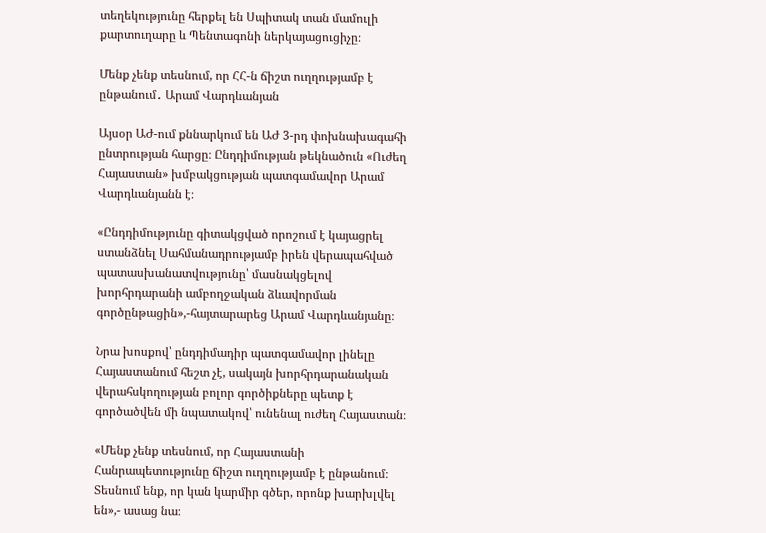տեղեկությունը հերքել են Սպիտակ տան մամուլի քարտուղարը և Պենտագոնի ներկայացուցիչը։

Մենք չենք տեսնում, որ ՀՀ-ն ճիշտ ուղղությամբ է ընթանում․ Արամ Վարդևանյան

Այսօր ԱԺ-ում քննարկում են ԱԺ 3-րդ փոխնախագահի ընտրության հարցը։ Ընդդիմության թեկնածուն «Ուժեղ Հայաստան» խմբակցության պատգամավոր Արամ Վարդևանյանն է։

«Ընդդիմությունը գիտակցված որոշում է կայացրել ստանձնել Սահմանադրությամբ իրեն վերապահված պատասխանատվությունը՝ մասնակցելով խորհրդարանի ամբողջական ձևավորման գործընթացին»,-հայտարարեց Արամ Վարդևանյանը։

Նրա խոսքով՝ ընդդիմադիր պատգամավոր լինելը Հայաստանում հեշտ չէ, սակայն խորհրդարանական վերահսկողության բոլոր գործիքները պետք է գործածվեն մի նպատակով՝ ունենալ ուժեղ Հայաստան։

«Մենք չենք տեսնում, որ Հայաստանի Հանրապետությունը ճիշտ ուղղությամբ է ընթանում։ Տեսնում ենք, որ կան կարմիր գծեր, որոնք խարխլվել են»,- ասաց նա։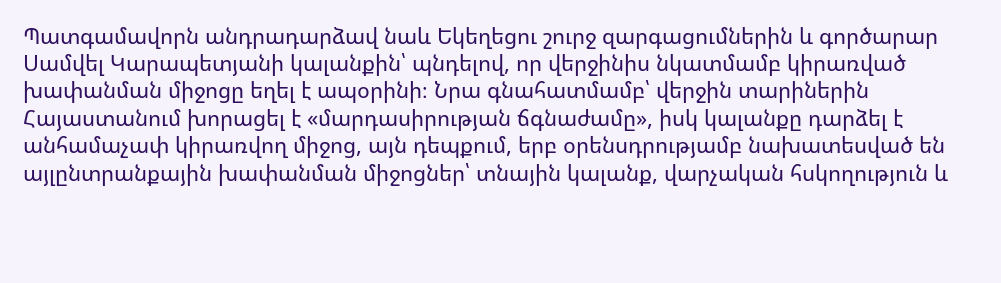Պատգամավորն անդրադարձավ նաև Եկեղեցու շուրջ զարգացումներին և գործարար Սամվել Կարապետյանի կալանքին՝ պնդելով, որ վերջինիս նկատմամբ կիրառված խափանման միջոցը եղել է ապօրինի։ Նրա գնահատմամբ՝ վերջին տարիներին Հայաստանում խորացել է «մարդասիրության ճգնաժամը», իսկ կալանքը դարձել է անհամաչափ կիրառվող միջոց, այն դեպքում, երբ օրենսդրությամբ նախատեսված են այլընտրանքային խափանման միջոցներ՝ տնային կալանք, վարչական հսկողություն և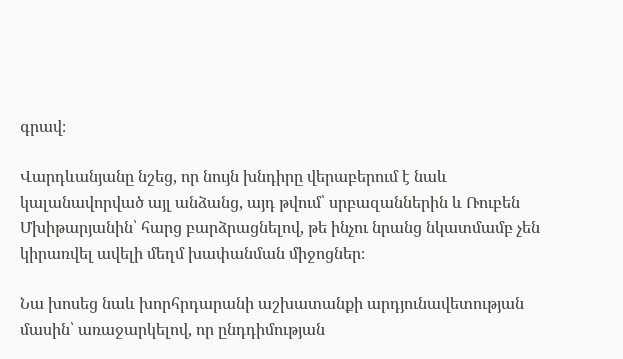գրավ։

Վարդևանյանը նշեց, որ նույն խնդիրը վերաբերում է նաև կալանավորված այլ անձանց, այդ թվում՝ սրբազաններին և Ռուբեն Մխիթարյանին՝ հարց բարձրացնելով, թե ինչու նրանց նկատմամբ չեն կիրառվել ավելի մեղմ խափանման միջոցներ։

Նա խոսեց նաև խորհրդարանի աշխատանքի արդյունավետության մասին՝ առաջարկելով, որ ընդդիմության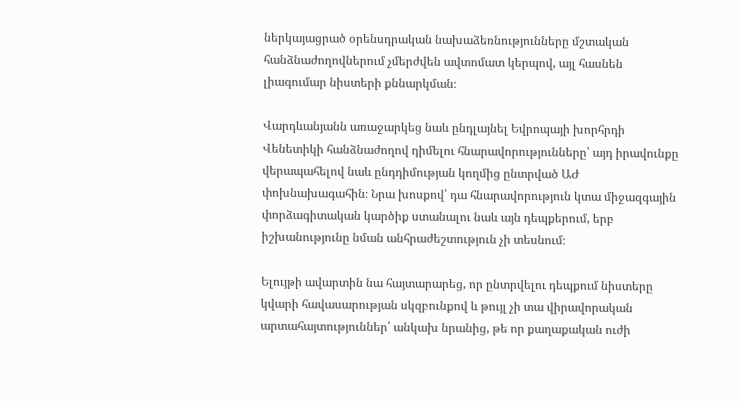ներկայացրած օրենսդրական նախաձեռնությունները մշտական հանձնաժողովներում չմերժվեն ավտոմատ կերպով, այլ հասնեն լիագումար նիստերի քննարկման։

Վարդևանյանն առաջարկեց նաև ընդլայնել Եվրոպայի խորհրդի Վենետիկի հանձնաժողով դիմելու հնարավորությունները՝ այդ իրավունքը վերապահելով նաև ընդդիմության կողմից ընտրված ԱԺ փոխնախագահին։ Նրա խոսքով՝ դա հնարավորություն կտա միջազգային փորձագիտական կարծիք ստանալու նաև այն դեպքերում, երբ իշխանությունը նման անհրաժեշտություն չի տեսնում։

Ելույթի ավարտին նա հայտարարեց, որ ընտրվելու դեպքում նիստերը կվարի հավասարության սկզբունքով և թույլ չի տա վիրավորական արտահայտություններ՝ անկախ նրանից, թե որ քաղաքական ուժի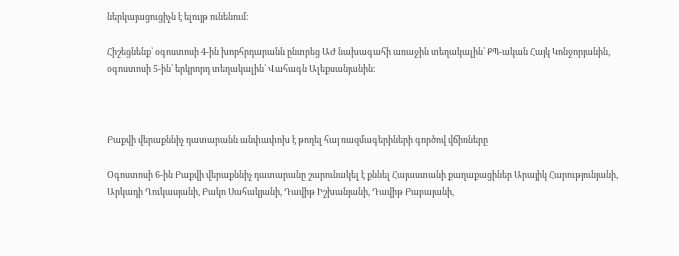ներկայացուցիչն է ելույթ ունենում։

Հիշեցնենք՝ օգոստոսի 4-ին խորհրդարանն ընտրեց ԱԺ նախագահի առաջին տեղակալին՝ ՔՊ-ական Հայկ Կոնջորյանին, օգոստոսի 5-ին՝ երկրորդ տեղակալին՝ Վահագն Ալեքսանյանին։



Բաքվի վերաքննիչ դատարանն անփափոխ է թողել հայ ռազմագերիների գործով վճիռները

Օգոստոսի 6-ին Բաքվի վերաքննիչ դատարանը շարունակել է քննել Հայաստանի քաղաքացիներ Արայիկ Հարությունյանի, Արկադի Ղուկասյանի, Բակո Սահակյանի, Դավիթ Իշխանյանի, Դավիթ Բաբայանի,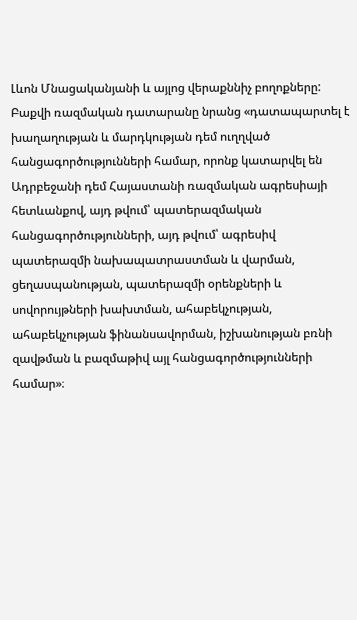Լևոն Մնացականյանի և այլոց վերաքննիչ բողոքները: Բաքվի ռազմական դատարանը նրանց «դատապարտել է խաղաղության և մարդկության դեմ ուղղված հանցագործությունների համար, որոնք կատարվել են Ադրբեջանի դեմ Հայաստանի ռազմական ագրեսիայի հետևանքով, այդ թվում՝ պատերազմական հանցագործությունների, այդ թվում՝ ագրեսիվ պատերազմի նախապատրաստման և վարման, ցեղասպանության, պատերազմի օրենքների և սովորույթների խախտման, ահաբեկչության, ահաբեկչության ֆինանսավորման, իշխանության բռնի զավթման և բազմաթիվ այլ հանցագործությունների համար»։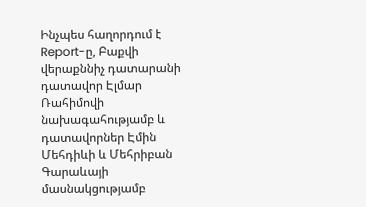Ինչպես հաղորդում է Report-ը, Բաքվի վերաքննիչ դատարանի դատավոր Էլմար Ռահիմովի նախագահությամբ և դատավորներ Էմին Մեհդիևի և Մեհրիբան Գարաևայի մասնակցությամբ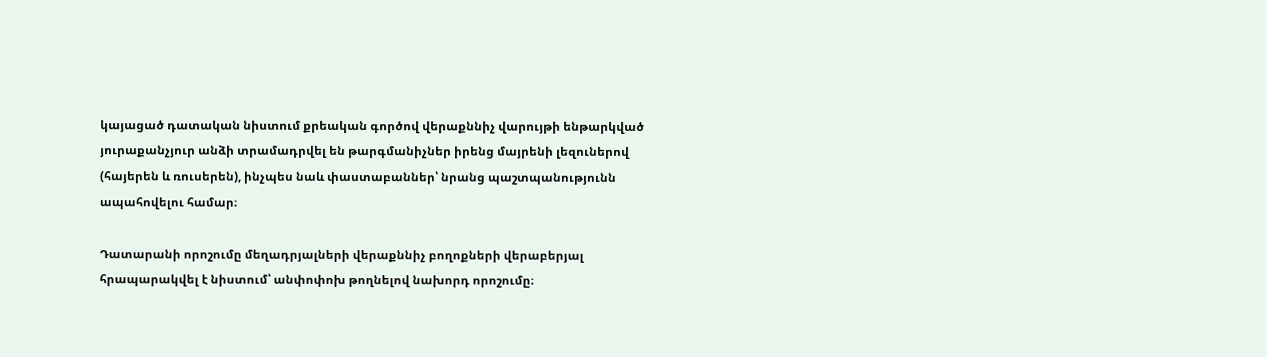կայացած դատական նիստում քրեական գործով վերաքննիչ վարույթի ենթարկված յուրաքանչյուր անձի տրամադրվել են թարգմանիչներ իրենց մայրենի լեզուներով (հայերեն և ռուսերեն), ինչպես նաև փաստաբաններ՝ նրանց պաշտպանությունն ապահովելու համար։

Դատարանի որոշումը մեղադրյալների վերաքննիչ բողոքների վերաբերյալ հրապարակվել է նիստում՝ անփոփոխ թողնելով նախորդ որոշումը։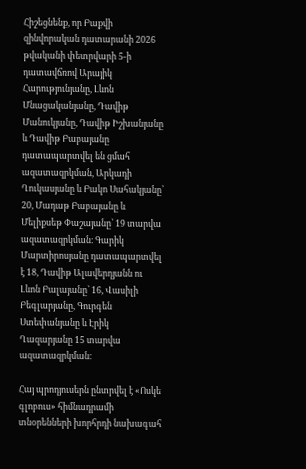Հիշեցնենք, որ Բաքվի զինվորական դատարանի 2026 թվականի փետրվարի 5-ի դատավճռով Արայիկ Հարությունյանը, Լևոն Մնացականյանը, Դավիթ Մանուկյանը, Դավիթ Իշխանյանը և Դավիթ Բաբայանը դատապարտվել են ցմահ ազատազրկման, Արկադի Ղուկասյանը և Բակո Սահակյանը՝ 20, Մադաթ Բաբայանը և Մելիքսեթ Փաշայանը՝ 19 տարվա ազատազրկման։ Գարիկ Մարտիրոսյանը դատապարտվել է 18, Դավիթ Ալավերդյանն ու Լևոն Բալայանը՝ 16, Վասիլի Բեգլարյանը, Գուրգեն Ստեփանյանը և Էրիկ Ղազարյանը 15 տարվա ազատազրկման։

Հայ պրոդյուսերն ընտրվել է «Ոսկե գլոբուս» հիմնադրամի տնօրենների խորհրդի նախագահ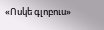«Ոսկե գլոբուս»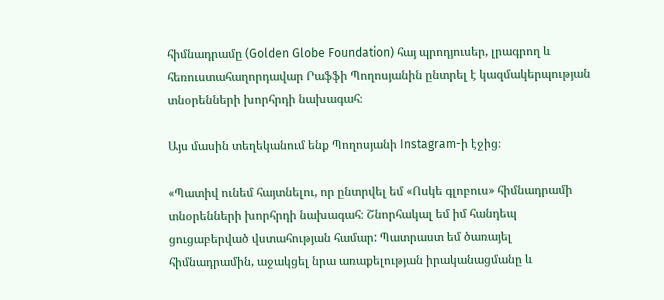հիմնադրամը (Golden Globe Foundation) հայ պրոդյուսեր, լրագրող և հեռուստահաղորդավար Րաֆֆի Պողոսյանին ընտրել է կազմակերպության տնօրենների խորհրդի նախագահ։

Այս մասին տեղեկանում ենք Պողոսյանի Instagram-ի էջից։

«Պատիվ ունեմ հայտնելու, որ ընտրվել եմ «Ոսկե գլոբուս» հիմնադրամի տնօրենների խորհրդի նախագահ։ Շնորհակալ եմ իմ հանդեպ ցուցաբերված վստահության համար: Պատրաստ եմ ծառայել հիմնադրամին, աջակցել նրա առաքելության իրականացմանը և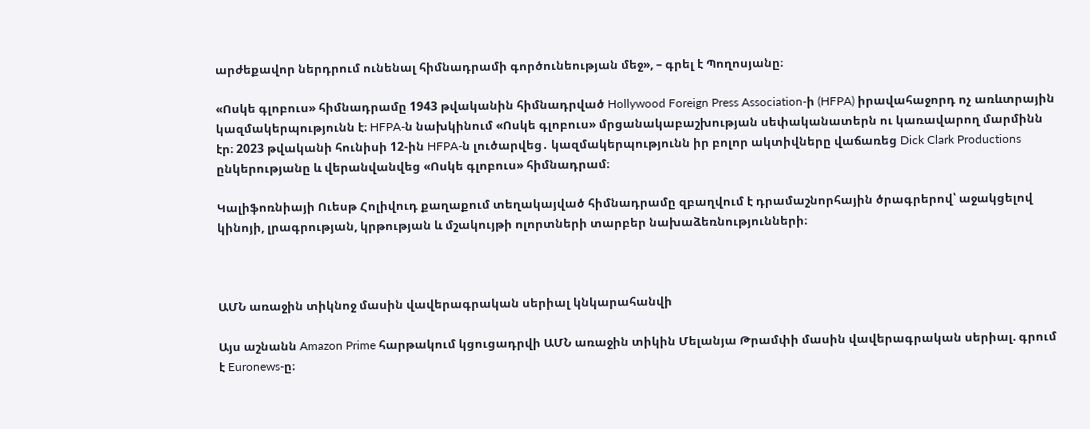արժեքավոր ներդրում ունենալ հիմնադրամի գործունեության մեջ», – գրել է Պողոսյանը։

«Ոսկե գլոբուս» հիմնադրամը 1943 թվականին հիմնադրված Hollywood Foreign Press Association-ի (HFPA) իրավահաջորդ ոչ առևտրային կազմակերպությունն է։ HFPA-ն նախկինում «Ոսկե գլոբուս» մրցանակաբաշխության սեփականատերն ու կառավարող մարմինն էր։ 2023 թվականի հունիսի 12-ին HFPA-ն լուծարվեց․ կազմակերպությունն իր բոլոր ակտիվները վաճառեց Dick Clark Productions ընկերությանը և վերանվանվեց «Ոսկե գլոբուս» հիմնադրամ։

Կալիֆոռնիայի Ուեսթ Հոլիվուդ քաղաքում տեղակայված հիմնադրամը զբաղվում է դրամաշնորհային ծրագրերով՝ աջակցելով կինոյի, լրագրության, կրթության և մշակույթի ոլորտների տարբեր նախաձեռնությունների։



ԱՄՆ առաջին տիկնոջ մասին վավերագրական սերիալ կնկարահանվի

Այս աշնանն Amazon Prime հարթակում կցուցադրվի ԱՄՆ առաջին տիկին Մելանյա Թրամփի մասին վավերագրական սերիալ. գրում է Euronews-ը։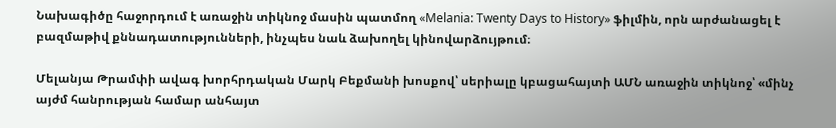Նախագիծը հաջորդում է առաջին տիկնոջ մասին պատմող «Melania: Twenty Days to History» ֆիլմին, որն արժանացել է բազմաթիվ քննադատությունների, ինչպես նաև ձախողել կինովարձույթում։

Մելանյա Թրամփի ավագ խորհրդական Մարկ Բեքմանի խոսքով՝ սերիալը կբացահայտի ԱՄՆ առաջին տիկնոջ՝ «մինչ այժմ հանրության համար անհայտ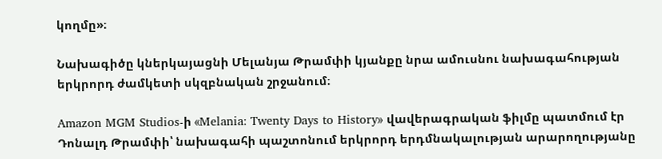կողմը»։

Նախագիծը կներկայացնի Մելանյա Թրամփի կյանքը նրա ամուսնու նախագահության երկրորդ ժամկետի սկզբնական շրջանում։

Amazon MGM Studios-ի «Melania: Twenty Days to History» վավերագրական ֆիլմը պատմում էր Դոնալդ Թրամփի՝ նախագահի պաշտոնում երկրորդ երդմնակալության արարողությանը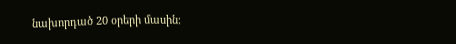նախորդած 20 օրերի մասին։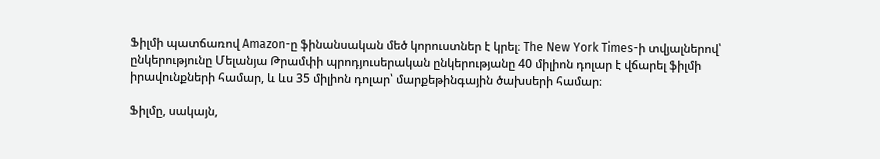Ֆիլմի պատճառով Amazon-ը ֆինանսական մեծ կորուստներ է կրել։ The New York Times-ի տվյալներով՝ ընկերությունը Մելանյա Թրամփի պրոդյուսերական ընկերությանը 40 միլիոն դոլար է վճարել ֆիլմի իրավունքների համար, և ևս 35 միլիոն դոլար՝ մարքեթինգային ծախսերի համար։

Ֆիլմը, սակայն,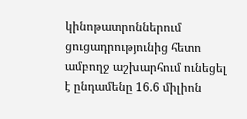կինոթատրոններում ցուցադրությունից հետո ամբողջ աշխարհում ունեցել է ընդամենը 16.6 միլիոն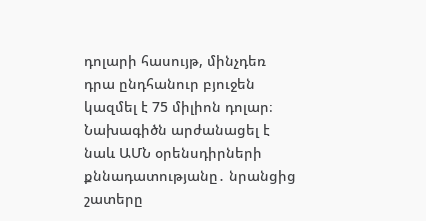դոլարի հասույթ, մինչդեռ դրա ընդհանուր բյուջեն կազմել է 75 միլիոն դոլար։ Նախագիծն արժանացել է նաև ԱՄՆ օրենսդիրների քննադատությանը․ նրանցից շատերը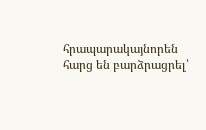հրապարակայնորեն հարց են բարձրացրել՝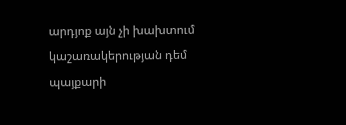արդյոք այն չի խախտում կաշառակերության դեմ պայքարի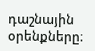դաշնային օրենքները։